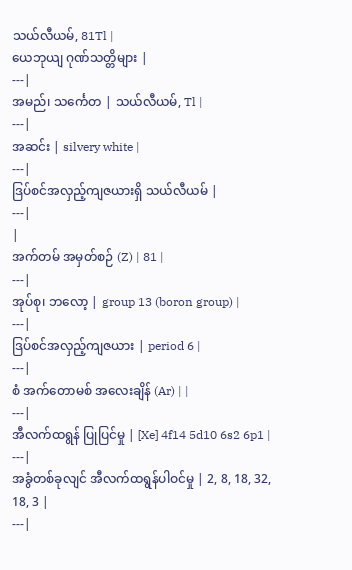သယ်လီယမ်, 81Tl |
ယေဘုယျ ဂုဏ်သတ္တိများ |
---|
အမည်၊ သင်္ကေတ | သယ်လီယမ်, Tl |
---|
အဆင်း | silvery white |
---|
ဒြပ်စင်အလှည့်ကျဇယားရှိ သယ်လီယမ် |
---|
|
အက်တမ် အမှတ်စဉ် (Z) | 81 |
---|
အုပ်စု၊ ဘလော့ | group 13 (boron group) |
---|
ဒြပ်စင်အလှည့်ကျဇယား | period 6 |
---|
စံ အက်တောမစ် အလေးချိန် (Ar) | |
---|
အီလက်ထရွန် ပြုပြင်မှု | [Xe] 4f14 5d10 6s2 6p1 |
---|
အခွံတစ်ခုလျင် အီလက်ထရွန်ပါဝင်မှု | 2, 8, 18, 32, 18, 3 |
---|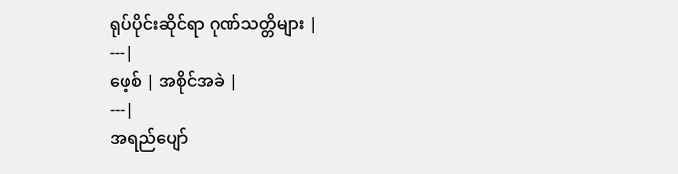ရုပ်ပိုင်းဆိုင်ရာ ဂုဏ်သတ္တိများ |
---|
ဖေ့စ် | အစိုင်အခဲ |
---|
အရည်ပျော်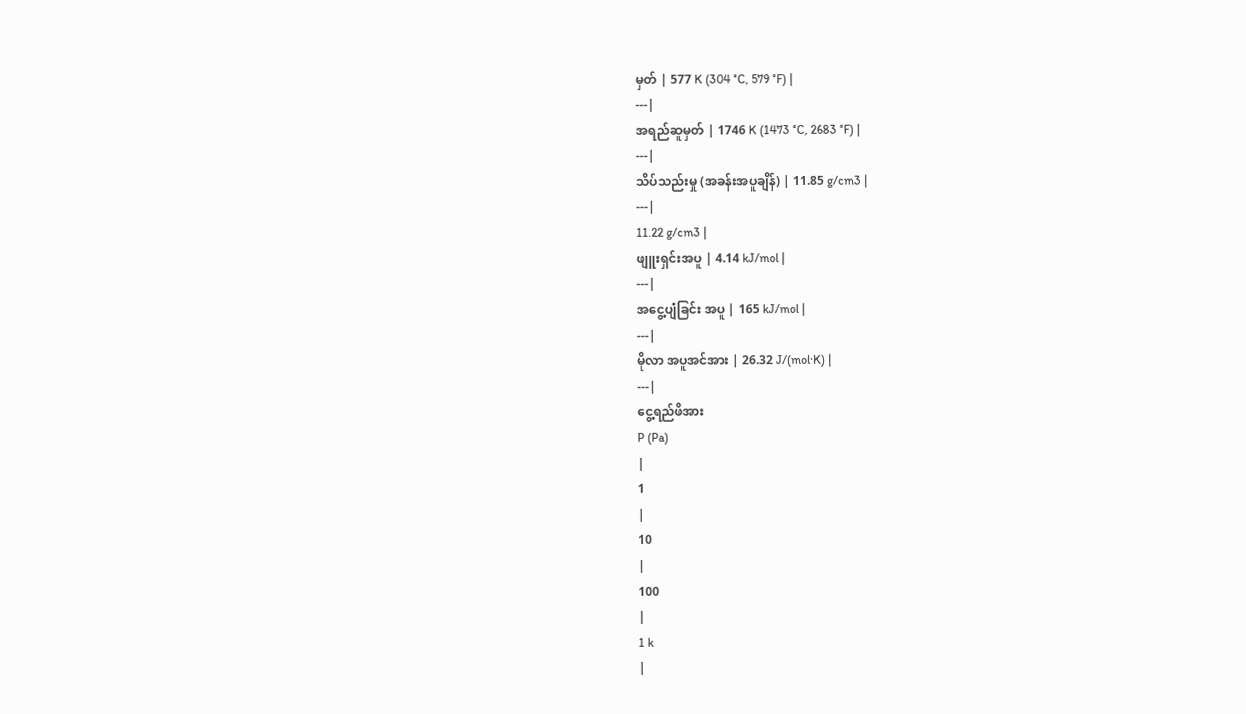မှတ် | 577 K (304 °C, 579 °F) |
---|
အရည်ဆူမှတ် | 1746 K (1473 °C, 2683 °F) |
---|
သိပ်သည်းမှု (အခန်းအပူချိန်) | 11.85 g/cm3 |
---|
11.22 g/cm3 |
ဖျူးရှင်းအပူ | 4.14 kJ/mol |
---|
အငွေ့ပျံခြင်း အပူ | 165 kJ/mol |
---|
မိုလာ အပူအင်အား | 26.32 J/(mol·K) |
---|
ငွေ့ရည်ဖိအား
P (Pa)
|
1
|
10
|
100
|
1 k
|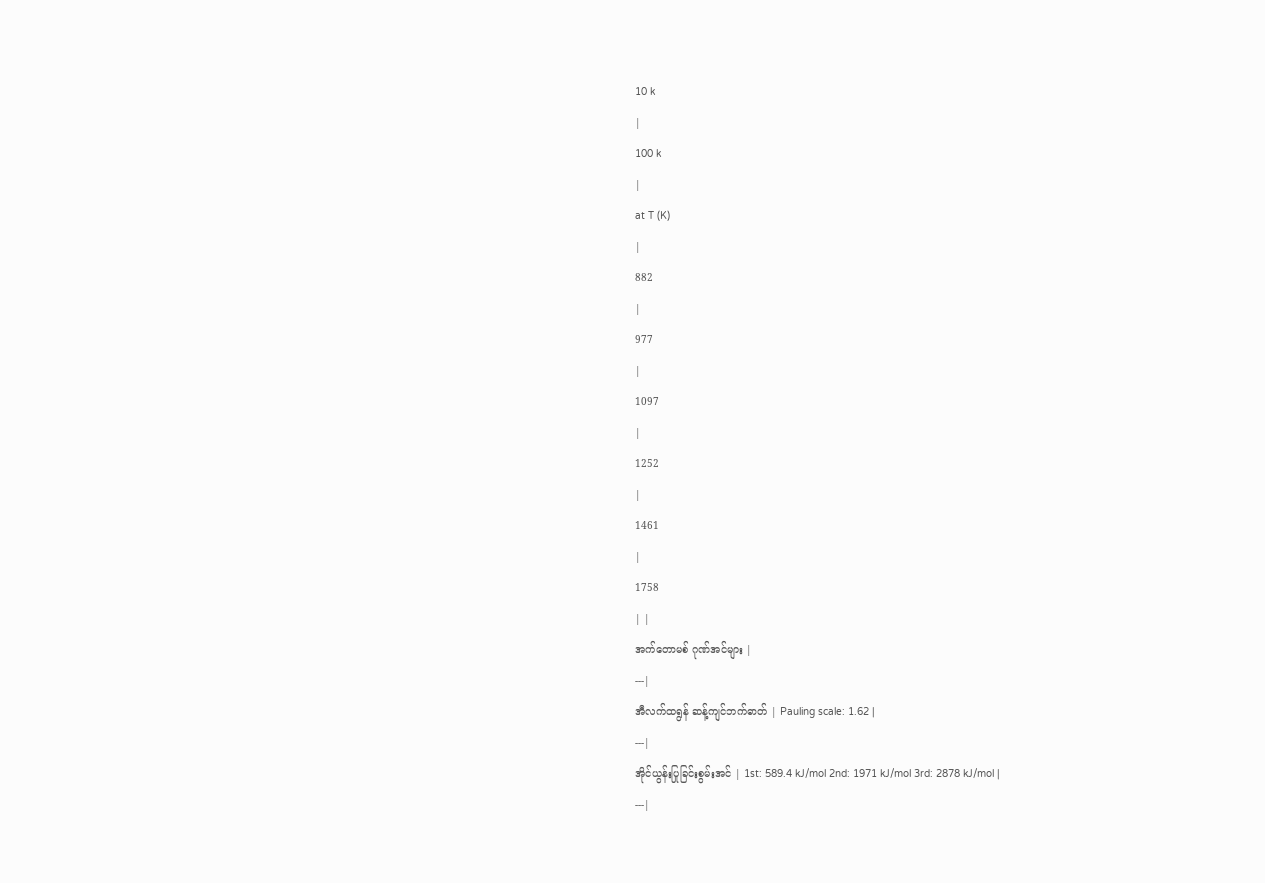10 k
|
100 k
|
at T (K)
|
882
|
977
|
1097
|
1252
|
1461
|
1758
| |
အက်တောမစ် ဂုဏ်အင်များ |
---|
အီလက်ထရွန် ဆန့်ကျင်ဘက်ဓာတ် | Pauling scale: 1.62 |
---|
အိုင်ယွန်းပြုခြင်းစွမ်းအင် | 1st: 589.4 kJ/mol 2nd: 1971 kJ/mol 3rd: 2878 kJ/mol |
---|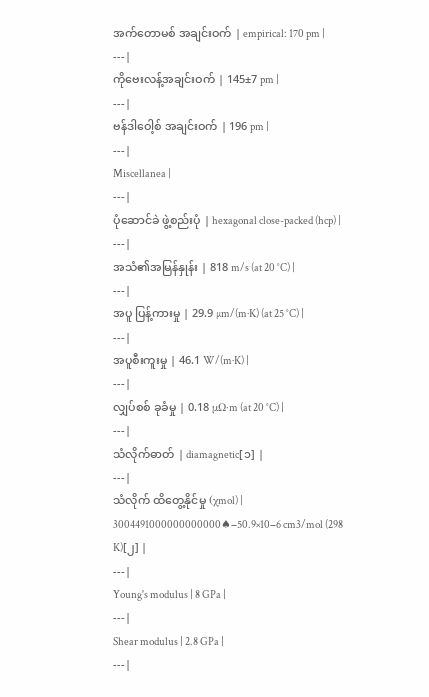အက်တောမစ် အချင်းဝက် | empirical: 170 pm |
---|
ကိုဗေးလန့်အချင်းဝက် | 145±7 pm |
---|
ဗန်ဒါဝေါ့စ် အချင်းဝက် | 196 pm |
---|
Miscellanea |
---|
ပုံဆောင်ခဲ ဖွဲ့စည်းပုံ | hexagonal close-packed (hcp) |
---|
အသံ၏အမြန်နှုန်း | 818 m/s (at 20 °C) |
---|
အပူ ပြန့်ကားမှု | 29.9 µm/(m·K) (at 25 °C) |
---|
အပူစီးကူးမှု | 46.1 W/(m·K) |
---|
လျှပ်စစ် ခုခံမှု | 0.18 µΩ·m (at 20 °C) |
---|
သံလိုက်ဓာတ် | diamagnetic[၁] |
---|
သံလိုက် ထိတွေ့နိုင်မှု (χmol) | 3004491000000000000♠−50.9×10−6 cm3/mol (298 K)[၂] |
---|
Young's modulus | 8 GPa |
---|
Shear modulus | 2.8 GPa |
---|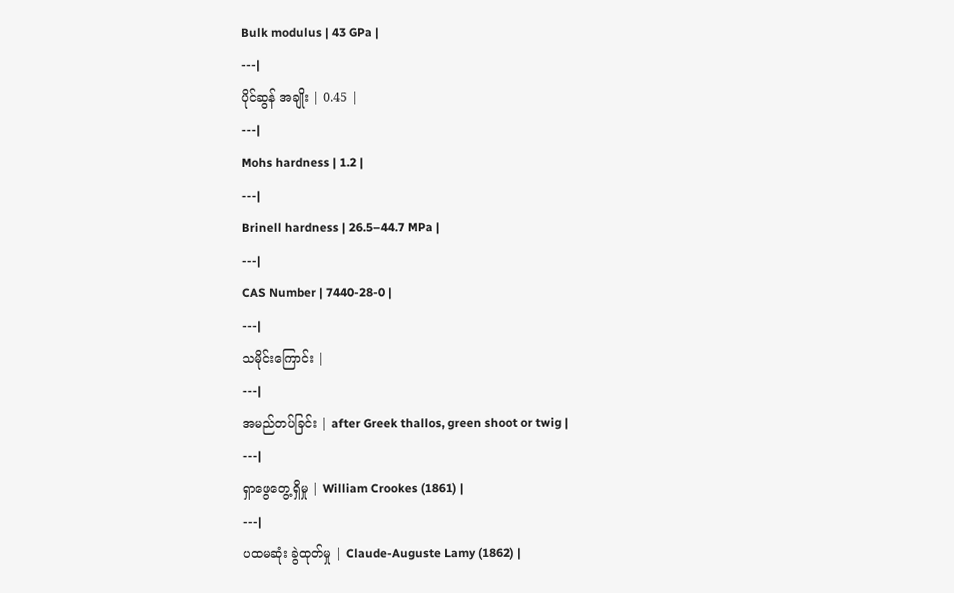Bulk modulus | 43 GPa |
---|
ပိုင်ဆွန် အချိုး | 0.45 |
---|
Mohs hardness | 1.2 |
---|
Brinell hardness | 26.5–44.7 MPa |
---|
CAS Number | 7440-28-0 |
---|
သမိုင်းကြောင်း |
---|
အမည်တပ်ခြင်း | after Greek thallos, green shoot or twig |
---|
ရှာဖွေတွေ့ရှိမှု | William Crookes (1861) |
---|
ပထမဆုံး ခွဲထုတ်မှု | Claude-Auguste Lamy (1862) |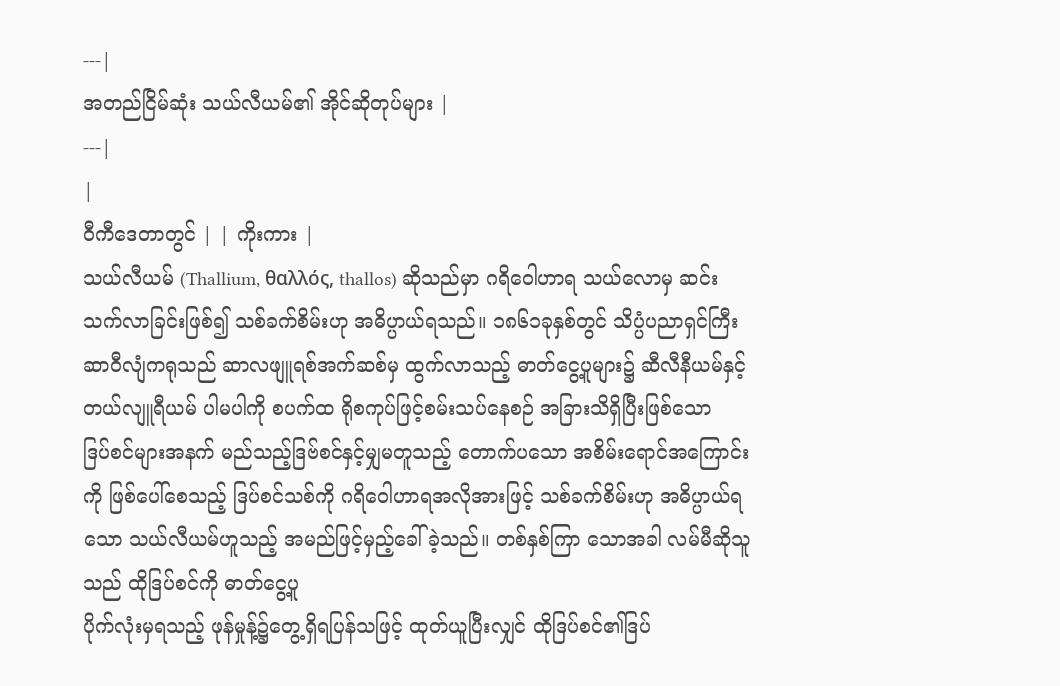---|
အတည်ငြိမ်ဆုံး သယ်လီယမ်၏ အိုင်ဆိုတုပ်များ |
---|
|
ဝီကီဒေတာတွင် | | ကိုးကား |
သယ်လီယမ် (Thallium, θαλλός, thallos) ဆိုသည်မှာ ဂရိဝေါဟာရ သယ်လောမှ ဆင်းသက်လာခြင်းဖြစ်၍ သစ်ခက်စိမ်းဟု အဓိပ္ပာယ်ရသည်။ ၁၈၆၁ခုနှစ်တွင် သိပ္ပံပညာရှင်ကြီး ဆာဝီလျံကရုသည် ဆာလဖျူရစ်အက်ဆစ်မှ ထွက်လာသည့် ဓာတ်ငွေ့ပူများ၌ ဆီလီနီယမ်နှင့်တယ်လျူရီယမ် ပါမပါကို စပက်ထ ရိုစကုပ်ဖြင့်စမ်းသပ်နေစဉ် အခြားသိရှိပြီးဖြစ်သော
ဒြပ်စင်များအနက် မည်သည့်ဒြဗ်စင်နှင့်မျှမတူသည့် တောက်ပသော အစိမ်းရောင်အကြောင်းကို ဖြစ်ပေါ်စေသည့် ဒြပ်စင်သစ်ကို ဂရိဝေါဟာရအလိုအားဖြင့် သစ်ခက်စိမ်းဟု အဓိပ္ပာယ်ရသော သယ်လီယမ်ဟူသည့် အမည်ဖြင့်မှည့်ခေါ်ခဲ့သည်။ တစ်နှစ်ကြာ သောအခါ လမ်မီဆိုသူသည် ထိုဒြပ်စင်ကို ဓာတ်ငွေ့ပူ
ပိုက်လုံးမှရသည့် ဖုန်မှုန့်၌တွေ့ရှိရပြန်သဖြင့် ထုတ်ယူပြီးလျှင် ထိုဒြပ်စင်၏ဒြပ်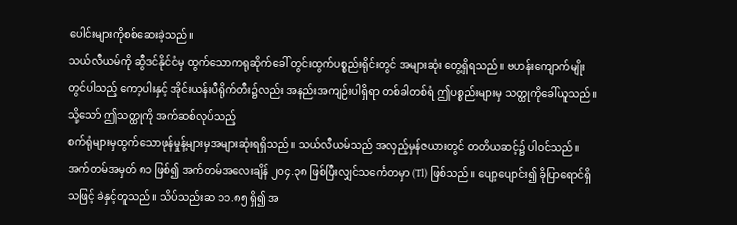ပေါင်းများကိုစစ်ဆေးခဲ့သည်။
သယ်လီယမ်ကို ဆွီဒင်နိုင်ငံမှ ထွက်သောကရုဆိုက်ခေါ် တွင်းထွက်ပစ္စည်းရိုင်းတွင် အများဆုံး တွေ့ရှိရသည်။ ဗဟန်းကျောက်မျိုးတွင်ပါသည့် ကော့ပါးနှင့် အိုင်းယန်းပီရိုက်တီး၌လည်း အနည်းအကျဉ်းပါရှိရာ တစ်ခါတစ်ရံ ဤပစ္စည်းများမှ သတ္ထုကိုခေါ်ယူသည်။ သို့သော် ဤသတ္ထုကို အက်ဆစ်လုပ်သည့်
စက်ရုံများမှထွက်သောဖုန်မှုန့်များမှအများဆုံးရရှိသည်။ သယ်လီယမ်သည် အလှည့်မှန်ဇယားတွင် တတိယဆင့်၌ ပါဝင်သည်။ အက်တမ်အမှတ် ၈၁ ဖြစ်၍ အက်တမ်အလေးချိန် ၂၀၄.၃၈ ဖြစ်ပြီးလျှင်သင်္ကေတမှာ (Tl) ဖြစ်သည်။ ပျော့ပျောင်း၍ ခိုပြာရောင်ရှိသဖြင့် ခဲနှင့်တူသည်။ သိပ်သည်းဆ ၁၁.၈၅ ရှိ၍ အ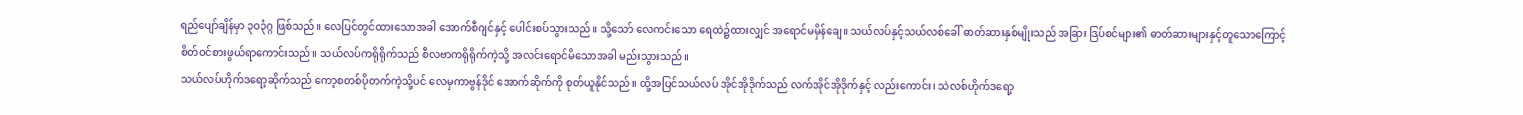ရည်ပျော်ချိန်မှာ ၃ဝ၃ံဂ္ဂ ဖြစ်သည်။ လေပြင်တွင်ထားသောအခါ အောက်စီဂျင်နှင့် ပေါင်းစပ်သွားသည်။ သို့သော် လေကင်းသော ရေထဲ၌ထားလျှင် အရောင်မမှိန်ချေ။ သယ်လပ်နှင့်သယ်လစ်ခေါ် ဓာတ်ဆားနှစ်မျိုးသည် အခြား ဒြပ်စင်များ၏ ဓာတ်ဆားများနှင့်တူသောကြောင့်
စိတ်ဝင်စားဖွယ်ရာကောင်းသည်။ သယ်လပ်ကရိုရိုက်သည် စီလဗာကရိုရိုက်ကဲ့သို့ အလင်းရောင်မိသောအခါ မည်းသွားသည်။
သယ်လပ်ဟိုက်ဒရော့ဆိုက်သည် ကော့စတစ်ပိုတက်ကဲ့သို့ပင် လေမှကာဗွန်ဒိုင် အောက်ဆိုက်ကို စုတ်ယူနိုင်သည်။ ထို့အပြင်သယ်လပ် အိုင်အိုဒိုက်သည် လက်အိုင်အိုဒိုက်နှင့် လည်းကောင်း၊ သဲလစ်ဟိုက်ဒရော့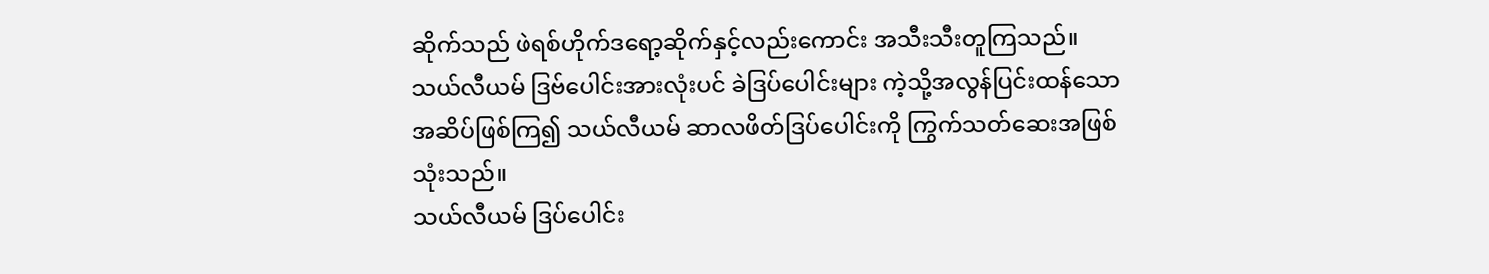ဆိုက်သည် ဖဲရစ်ဟိုက်ဒရော့ဆိုက်နှင့်လည်းကောင်း အသီးသီးတူကြသည်။ သယ်လီယမ် ဒြဗ်ပေါင်းအားလုံးပင် ခဲဒြပ်ပေါင်းများ ကဲ့သို့အလွန်ပြင်းထန်သော အဆိပ်ဖြစ်ကြ၍ သယ်လီယမ် ဆာလဖိတ်ဒြပ်ပေါင်းကို ကြွက်သတ်ဆေးအဖြစ်သုံးသည်။
သယ်လီယမ် ဒြပ်ပေါင်း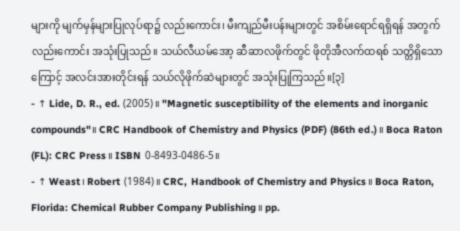များကို မျက်မှန်များပြုလုပ်ရာ၌ လည်းကောင်း၊ မီးကျည်မီးပန်းများတွင် အစိမ်းရောင်ရရှိရန် အတွက်လည်းကောင်း အသုံးပြုသည်။ သယ်လီယမ်အော့ ဆီဆာလဖိုက်တွင် ဖိုတိုအီလက်ထရစ် သတ္တိရှိသောကြောင့် အလင်းအားတိုင်းရန် သယ်လိုဖိုက်ဆဲများတွင် အသုံးပြုကြသည်။[၃]
- ↑ Lide, D. R., ed. (2005)။ "Magnetic susceptibility of the elements and inorganic compounds"။ CRC Handbook of Chemistry and Physics (PDF) (86th ed.)။ Boca Raton (FL): CRC Press။ ISBN 0-8493-0486-5။
- ↑ Weast၊ Robert (1984)။ CRC, Handbook of Chemistry and Physics။ Boca Raton, Florida: Chemical Rubber Company Publishing။ pp.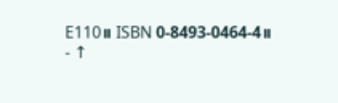E110။ ISBN 0-8493-0464-4။
- ↑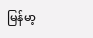မြန်မာ့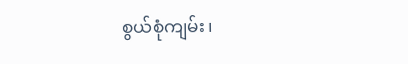စွယ်စုံကျမ်း၊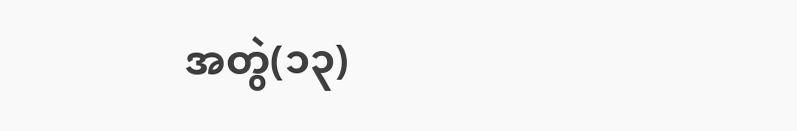အတွဲ(၁၃)